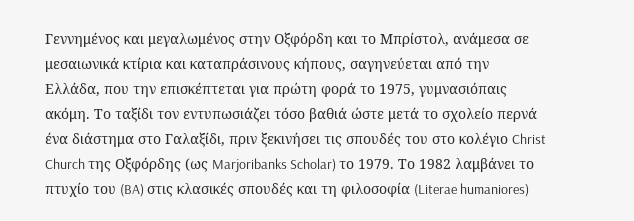Γεννημένος και μεγαλωμένος στην Οξφόρδη και το Μπρίστολ, ανάμεσα σε μεσαιωνικά κτίρια και καταπράσινους κήπους, σαγηνεύεται από την Ελλάδα, που την επισκέπτεται για πρώτη φορά το 1975, γυμνασιόπαις ακόμη. Το ταξίδι τον εντυπωσιάζει τόσο βαθιά ώστε μετά το σχολείο περνά ένα διάστημα στο Γαλαξίδι, πριν ξεκινήσει τις σπουδές του στο κολέγιο Christ Church της Οξφόρδης (ως Marjoribanks Scholar) το 1979. Το 1982 λαμβάνει το πτυχίο του (BA) στις κλασικές σπουδές και τη φιλοσοφία (Literae humaniores)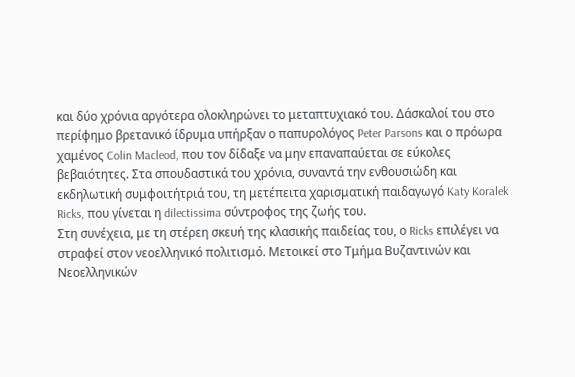και δύο χρόνια αργότερα ολοκληρώνει το μεταπτυχιακό του. Δάσκαλοί του στο περίφημο βρετανικό ίδρυμα υπήρξαν ο παπυρολόγος Peter Parsons και ο πρόωρα χαμένος Colin Macleod, που τον δίδαξε να μην επαναπαύεται σε εύκολες βεβαιότητες. Στα σπουδαστικά του χρόνια, συναντά την ενθουσιώδη και εκδηλωτική συμφοιτήτριά του, τη μετέπειτα χαρισματική παιδαγωγό Katy Koralek Ricks, που γίνεται η dilectissima σύντροφος της ζωής του.
Στη συνέχεια, με τη στέρεη σκευή της κλασικής παιδείας του, ο Ricks επιλέγει να στραφεί στον νεοελληνικό πολιτισμό. Μετοικεί στο Τμήμα Βυζαντινών και Νεοελληνικών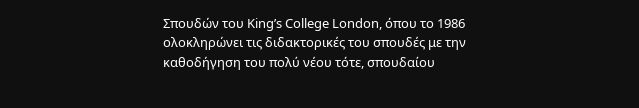Σπουδών του King’s College London, όπου το 1986 ολοκληρώνει τις διδακτορικές του σπουδές με την καθοδήγηση του πολύ νέου τότε, σπουδαίου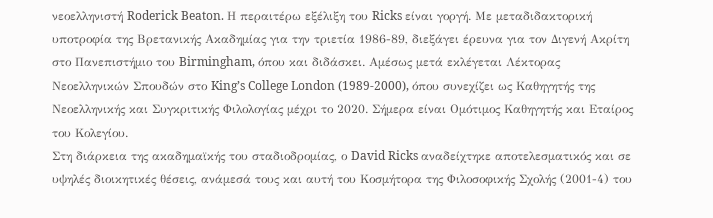νεοελληνιστή Roderick Beaton. Η περαιτέρω εξέλιξη του Ricks είναι γοργή. Με μεταδιδακτορική υποτροφία της Βρετανικής Ακαδημίας για την τριετία 1986-89, διεξάγει έρευνα για τον Διγενή Ακρίτη στο Πανεπιστήμιο του Birmingham, όπου και διδάσκει. Αμέσως μετά εκλέγεται Λέκτορας Νεοελληνικών Σπουδών στο King’s College London (1989-2000), όπου συνεχίζει ως Καθηγητής της Νεοελληνικής και Συγκριτικής Φιλολογίας μέχρι το 2020. Σήμερα είναι Ομότιμος Καθηγητής και Εταίρος του Κολεγίου.
Στη διάρκεια της ακαδημαϊκής του σταδιοδρομίας, ο David Ricks αναδείχτηκε αποτελεσματικός και σε υψηλές διοικητικές θέσεις, ανάμεσά τους και αυτή του Κοσμήτορα της Φιλοσοφικής Σχολής (2001-4) του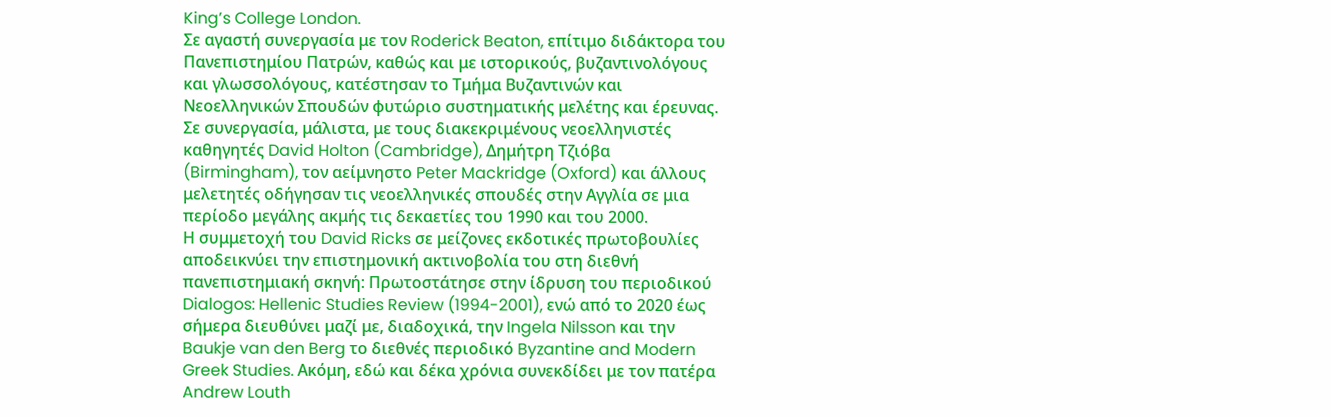King’s College London.
Σε αγαστή συνεργασία με τον Roderick Beaton, επίτιμο διδάκτορα του Πανεπιστημίου Πατρών, καθώς και με ιστορικούς, βυζαντινολόγους και γλωσσολόγους, κατέστησαν το Τμήμα Βυζαντινών και Νεοελληνικών Σπουδών φυτώριο συστηματικής μελέτης και έρευνας. Σε συνεργασία, μάλιστα, με τους διακεκριμένους νεοελληνιστές καθηγητές David Holton (Cambridge), Δημήτρη Τζιόβα (Birmingham), τον αείμνηστο Peter Mackridge (Oxford) και άλλους μελετητές οδήγησαν τις νεοελληνικές σπουδές στην Αγγλία σε μια περίοδο μεγάλης ακμής τις δεκαετίες του 1990 και του 2000.
Η συμμετοχή του David Ricks σε μείζονες εκδοτικές πρωτοβουλίες αποδεικνύει την επιστημονική ακτινοβολία του στη διεθνή πανεπιστημιακή σκηνή: Πρωτοστάτησε στην ίδρυση του περιοδικού Dialogos: Hellenic Studies Review (1994-2001), ενώ από το 2020 έως σήμερα διευθύνει μαζί με, διαδοχικά, την Ingela Nilsson και την Baukje van den Berg το διεθνές περιοδικό Byzantine and Modern Greek Studies. Ακόμη, εδώ και δέκα χρόνια συνεκδίδει με τον πατέρα Andrew Louth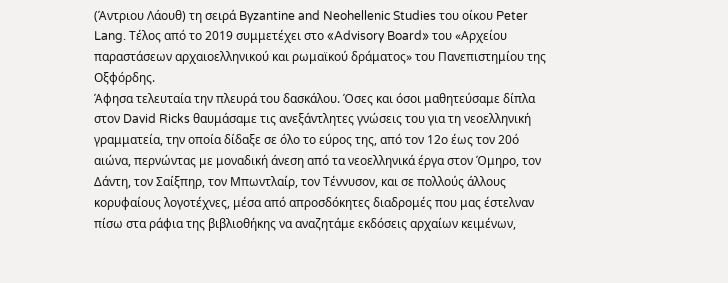(Άντριου Λάουθ) τη σειρά Byzantine and Neohellenic Studies του οίκου Peter Lang. Τέλος από το 2019 συμμετέχει στο «Advisory Board» του «Αρχείου παραστάσεων αρχαιοελληνικού και ρωμαϊκού δράματος» του Πανεπιστημίου της Οξφόρδης.
Άφησα τελευταία την πλευρά του δασκάλου. Όσες και όσοι μαθητεύσαμε δίπλα στον David Ricks θαυμάσαμε τις ανεξάντλητες γνώσεις του για τη νεοελληνική γραμματεία, την οποία δίδαξε σε όλο το εύρος της, από τον 12ο έως τον 20ό αιώνα, περνώντας με μοναδική άνεση από τα νεοελληνικά έργα στον Όμηρο, τον Δάντη, τον Σαίξπηρ, τον Μπωντλαίρ, τον Τέννυσον, και σε πολλούς άλλους κορυφαίους λογοτέχνες, μέσα από απροσδόκητες διαδρομές που μας έστελναν πίσω στα ράφια της βιβλιοθήκης να αναζητάμε εκδόσεις αρχαίων κειμένων,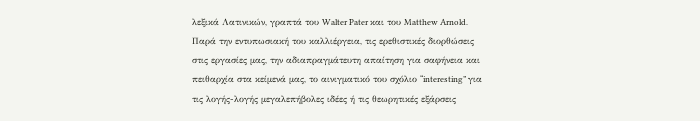λεξικά Λατινικών, γραπτά του Walter Pater και του Matthew Arnold. Παρά την εντυπωσιακή του καλλιέργεια, τις ερεθιστικές διορθώσεις στις εργασίες μας, την αδιαπραγμάτευτη απαίτηση για σαφήνεια και πειθαρχία στα κείμενά μας, το αινιγματικό του σχόλιο “interesting” για τις λογής-λογής μεγαλεπήβολες ιδέες ή τις θεωρητικές εξάρσεις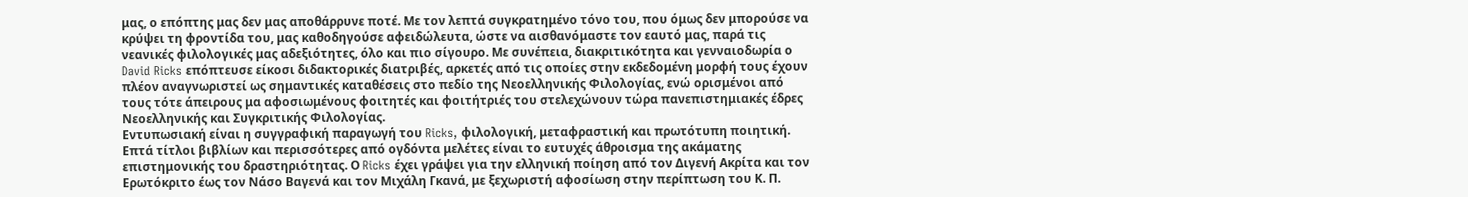μας, ο επόπτης μας δεν μας αποθάρρυνε ποτέ. Με τον λεπτά συγκρατημένο τόνο του, που όμως δεν μπορούσε να κρύψει τη φροντίδα του, μας καθοδηγούσε αφειδώλευτα, ώστε να αισθανόμαστε τον εαυτό μας, παρά τις νεανικές φιλολογικές μας αδεξιότητες, όλο και πιο σίγουρο. Με συνέπεια, διακριτικότητα και γενναιοδωρία ο David Ricks επόπτευσε είκοσι διδακτορικές διατριβές, αρκετές από τις οποίες στην εκδεδομένη μορφή τους έχουν πλέον αναγνωριστεί ως σημαντικές καταθέσεις στο πεδίο της Νεοελληνικής Φιλολογίας, ενώ ορισμένοι από τους τότε άπειρους μα αφοσιωμένους φοιτητές και φοιτήτριές του στελεχώνουν τώρα πανεπιστημιακές έδρες Νεοελληνικής και Συγκριτικής Φιλολογίας.
Εντυπωσιακή είναι η συγγραφική παραγωγή του Ricks, φιλολογική, μεταφραστική και πρωτότυπη ποιητική. Επτά τίτλοι βιβλίων και περισσότερες από ογδόντα μελέτες είναι το ευτυχές άθροισμα της ακάματης επιστημονικής του δραστηριότητας. Ο Ricks έχει γράψει για την ελληνική ποίηση από τον Διγενή Ακρίτα και τον Ερωτόκριτο έως τον Νάσο Βαγενά και τον Μιχάλη Γκανά, με ξεχωριστή αφοσίωση στην περίπτωση του Κ. Π.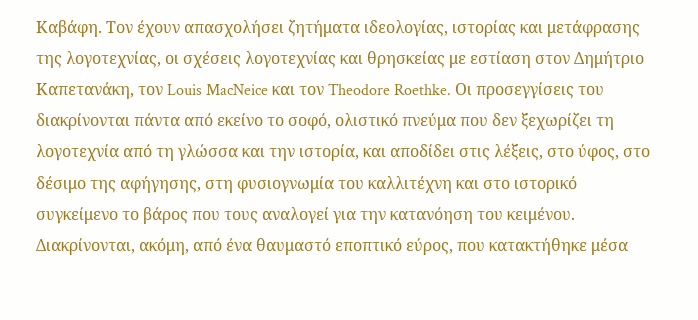Καβάφη. Τον έχουν απασχολήσει ζητήματα ιδεολογίας, ιστορίας και μετάφρασης της λογοτεχνίας, οι σχέσεις λογοτεχνίας και θρησκείας με εστίαση στον Δημήτριο Καπετανάκη, τον Louis MacNeice και τον Theodore Roethke. Οι προσεγγίσεις του διακρίνονται πάντα από εκείνο το σοφό, ολιστικό πνεύμα που δεν ξεχωρίζει τη λογοτεχνία από τη γλώσσα και την ιστορία, και αποδίδει στις λέξεις, στο ύφος, στο δέσιμο της αφήγησης, στη φυσιογνωμία του καλλιτέχνη και στο ιστορικό συγκείμενο το βάρος που τους αναλογεί για την κατανόηση του κειμένου. Διακρίνονται, ακόμη, από ένα θαυμαστό εποπτικό εύρος, που κατακτήθηκε μέσα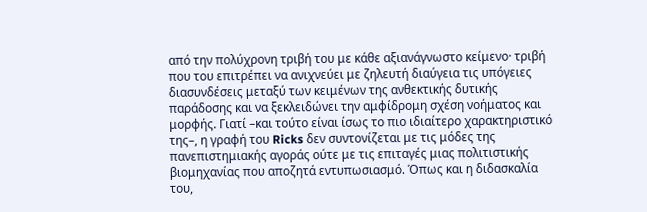από την πολύχρονη τριβή του με κάθε αξιανάγνωστο κείμενο· τριβή που του επιτρέπει να ανιχνεύει με ζηλευτή διαύγεια τις υπόγειες διασυνδέσεις μεταξύ των κειμένων της ανθεκτικής δυτικής παράδοσης και να ξεκλειδώνει την αμφίδρομη σχέση νοήματος και μορφής. Γιατί –και τούτο είναι ίσως το πιο ιδιαίτερο χαρακτηριστικό της–, η γραφή του Ricks δεν συντονίζεται με τις μόδες της πανεπιστημιακής αγοράς ούτε με τις επιταγές μιας πολιτιστικής βιομηχανίας που αποζητά εντυπωσιασμό. Όπως και η διδασκαλία του,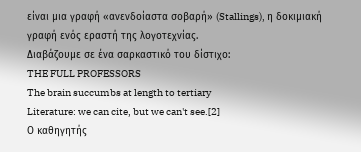είναι μια γραφή «ανενδοίαστα σοβαρή» (Stallings), η δοκιμιακή γραφή ενός εραστή της λογοτεχνίας.
Διαβάζουμε σε ένα σαρκαστικό του δίστιχο:
THE FULL PROFESSORS
The brain succumbs at length to tertiary
Literature: we can cite, but we can't see.[2]
Ο καθηγητής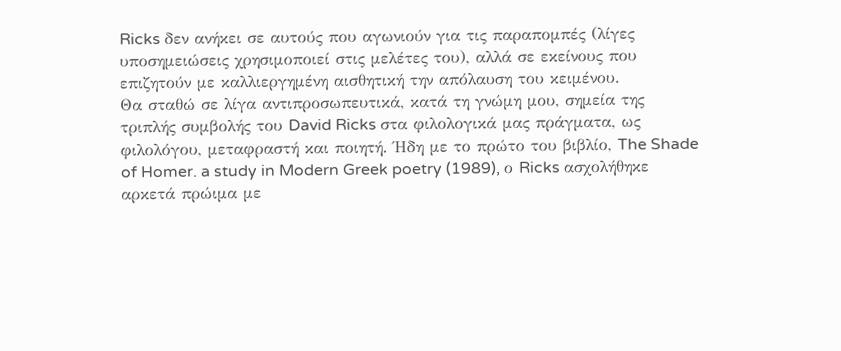Ricks δεν ανήκει σε αυτούς που αγωνιούν για τις παραπομπές (λίγες υποσημειώσεις χρησιμοποιεί στις μελέτες του), αλλά σε εκείνους που επιζητούν με καλλιεργημένη αισθητική την απόλαυση του κειμένου.
Θα σταθώ σε λίγα αντιπροσωπευτικά, κατά τη γνώμη μου, σημεία της τριπλής συμβολής του David Ricks στα φιλολογικά μας πράγματα, ως φιλολόγου, μεταφραστή και ποιητή. Ήδη με το πρώτο του βιβλίο, The Shade of Homer. a study in Modern Greek poetry (1989), ο Ricks ασχολήθηκε αρκετά πρώιμα με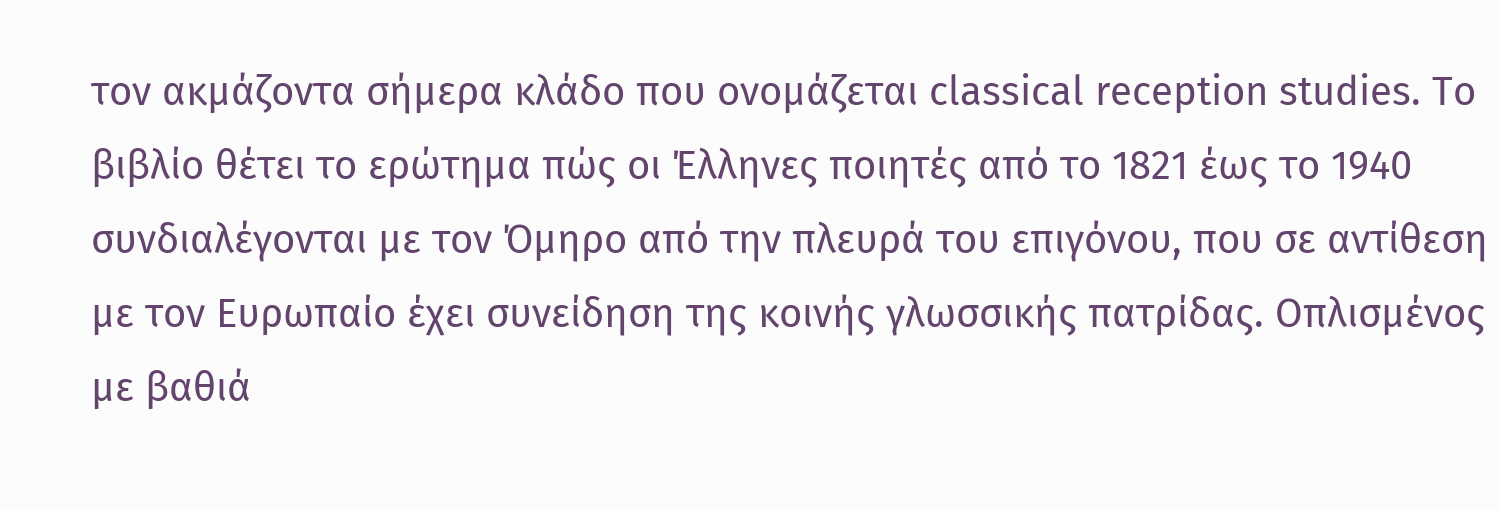τον ακμάζοντα σήμερα κλάδο που ονομάζεται classical reception studies. Το βιβλίο θέτει το ερώτημα πώς οι Έλληνες ποιητές από το 1821 έως το 1940 συνδιαλέγονται με τον Όμηρο από την πλευρά του επιγόνου, που σε αντίθεση με τον Ευρωπαίο έχει συνείδηση της κοινής γλωσσικής πατρίδας. Οπλισμένος με βαθιά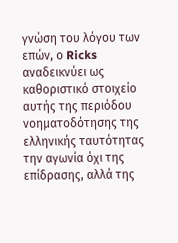γνώση του λόγου των επών, ο Ricks αναδεικνύει ως καθοριστικό στοιχείο αυτής της περιόδου νοηματοδότησης της ελληνικής ταυτότητας την αγωνία όχι της επίδρασης, αλλά της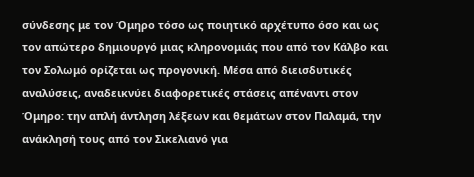σύνδεσης με τον Όμηρο τόσο ως ποιητικό αρχέτυπο όσο και ως τον απώτερο δημιουργό μιας κληρονομιάς που από τον Κάλβο και τον Σολωμό ορίζεται ως προγονική. Μέσα από διεισδυτικές αναλύσεις, αναδεικνύει διαφορετικές στάσεις απέναντι στον Όμηρο: την απλή άντληση λέξεων και θεμάτων στον Παλαμά, την ανάκλησή τους από τον Σικελιανό για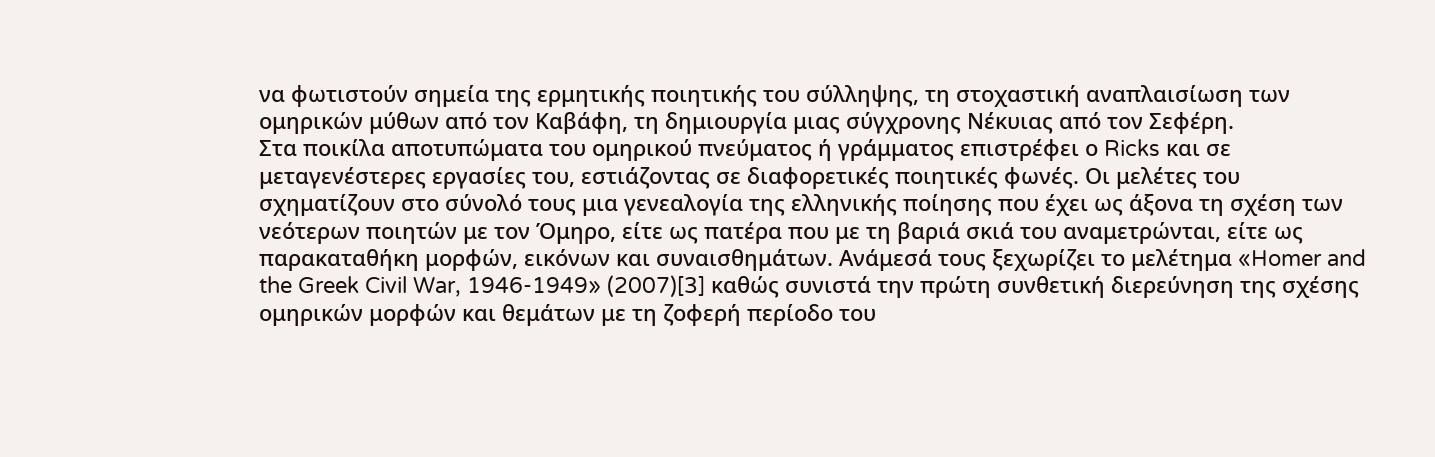να φωτιστούν σημεία της ερμητικής ποιητικής του σύλληψης, τη στοχαστική αναπλαισίωση των ομηρικών μύθων από τον Καβάφη, τη δημιουργία μιας σύγχρονης Νέκυιας από τον Σεφέρη.
Στα ποικίλα αποτυπώματα του ομηρικού πνεύματος ή γράμματος επιστρέφει ο Ricks και σε μεταγενέστερες εργασίες του, εστιάζοντας σε διαφορετικές ποιητικές φωνές. Οι μελέτες του σχηματίζουν στο σύνολό τους μια γενεαλογία της ελληνικής ποίησης που έχει ως άξονα τη σχέση των νεότερων ποιητών με τον Όμηρο, είτε ως πατέρα που με τη βαριά σκιά του αναμετρώνται, είτε ως παρακαταθήκη μορφών, εικόνων και συναισθημάτων. Ανάμεσά τους ξεχωρίζει το μελέτημα «Homer and the Greek Civil War, 1946-1949» (2007)[3] καθώς συνιστά την πρώτη συνθετική διερεύνηση της σχέσης ομηρικών μορφών και θεμάτων με τη ζοφερή περίοδο του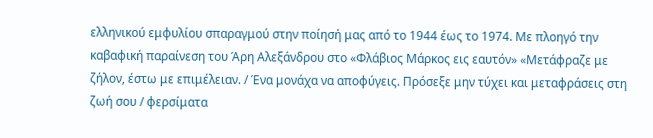ελληνικού εμφυλίου σπαραγμού στην ποίησή μας από το 1944 έως το 1974. Με πλοηγό την καβαφική παραίνεση του Άρη Αλεξάνδρου στο «Φλάβιος Μάρκος εις εαυτόν» «Μετάφραζε με ζήλον, έστω με επιμέλειαν. / Ένα μονάχα να αποφύγεις. Πρόσεξε μην τύχει και μεταφράσεις στη ζωή σου / φερσίματα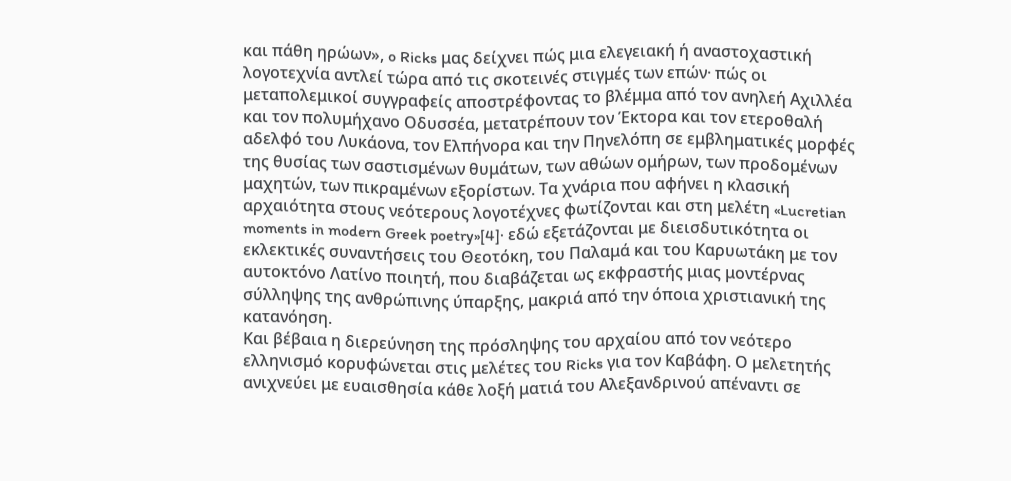και πάθη ηρώων», o Ricks μας δείχνει πώς μια ελεγειακή ή αναστοχαστική λογοτεχνία αντλεί τώρα από τις σκοτεινές στιγμές των επών· πώς οι μεταπολεμικοί συγγραφείς αποστρέφοντας το βλέμμα από τον ανηλεή Αχιλλέα και τον πολυμήχανο Οδυσσέα, μετατρέπουν τον Έκτορα και τον ετεροθαλή αδελφό του Λυκάονα, τον Ελπήνορα και την Πηνελόπη σε εμβληματικές μορφές της θυσίας των σαστισμένων θυμάτων, των αθώων ομήρων, των προδομένων μαχητών, των πικραμένων εξορίστων. Τα χνάρια που αφήνει η κλασική αρχαιότητα στους νεότερους λογοτέχνες φωτίζονται και στη μελέτη «Lucretian moments in modern Greek poetry»[4]· εδώ εξετάζονται με διεισδυτικότητα οι εκλεκτικές συναντήσεις του Θεοτόκη, του Παλαμά και του Καρυωτάκη με τον αυτοκτόνο Λατίνο ποιητή, που διαβάζεται ως εκφραστής μιας μοντέρνας σύλληψης της ανθρώπινης ύπαρξης, μακριά από την όποια χριστιανική της κατανόηση.
Και βέβαια η διερεύνηση της πρόσληψης του αρχαίου από τον νεότερο ελληνισμό κορυφώνεται στις μελέτες του Ricks για τον Καβάφη. Ο μελετητής ανιχνεύει με ευαισθησία κάθε λοξή ματιά του Αλεξανδρινού απέναντι σε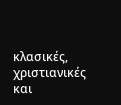κλασικές, χριστιανικές και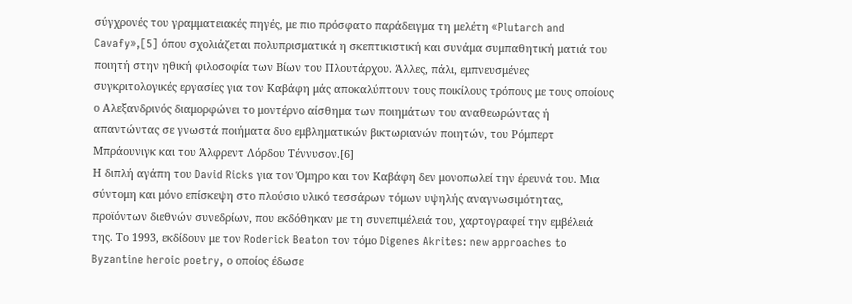σύγχρονές του γραμματειακές πηγές, με πιο πρόσφατο παράδειγμα τη μελέτη «Plutarch and Cavafy»,[5] όπου σχολιάζεται πολυπρισματικά η σκεπτικιστική και συνάμα συμπαθητική ματιά του ποιητή στην ηθική φιλοσοφία των Βίων του Πλουτάρχου. Άλλες, πάλι, εμπνευσμένες συγκριτολογικές εργασίες για τον Καβάφη μάς αποκαλύπτουν τους ποικίλους τρόπους με τους οποίους ο Αλεξανδρινός διαμορφώνει το μοντέρνο αίσθημα των ποιημάτων του αναθεωρώντας ή απαντώντας σε γνωστά ποιήματα δυο εμβληματικών βικτωριανών ποιητών, του Ρόμπερτ Μπράουνιγκ και του Άλφρεντ Λόρδου Τέννυσον.[6]
Η διπλή αγάπη του David Ricks για τον Όμηρο και τον Καβάφη δεν μονοπωλεί την έρευνά του. Μια σύντομη και μόνο επίσκεψη στο πλούσιο υλικό τεσσάρων τόμων υψηλής αναγνωσιμότητας, προϊόντων διεθνών συνεδρίων, που εκδόθηκαν με τη συνεπιμέλειά του, χαρτογραφεί την εμβέλειά της. Το 1993, εκδίδουν με τον Roderick Beaton τον τόμο Digenes Akrites: new approaches to Byzantine heroic poetry, ο οποίος έδωσε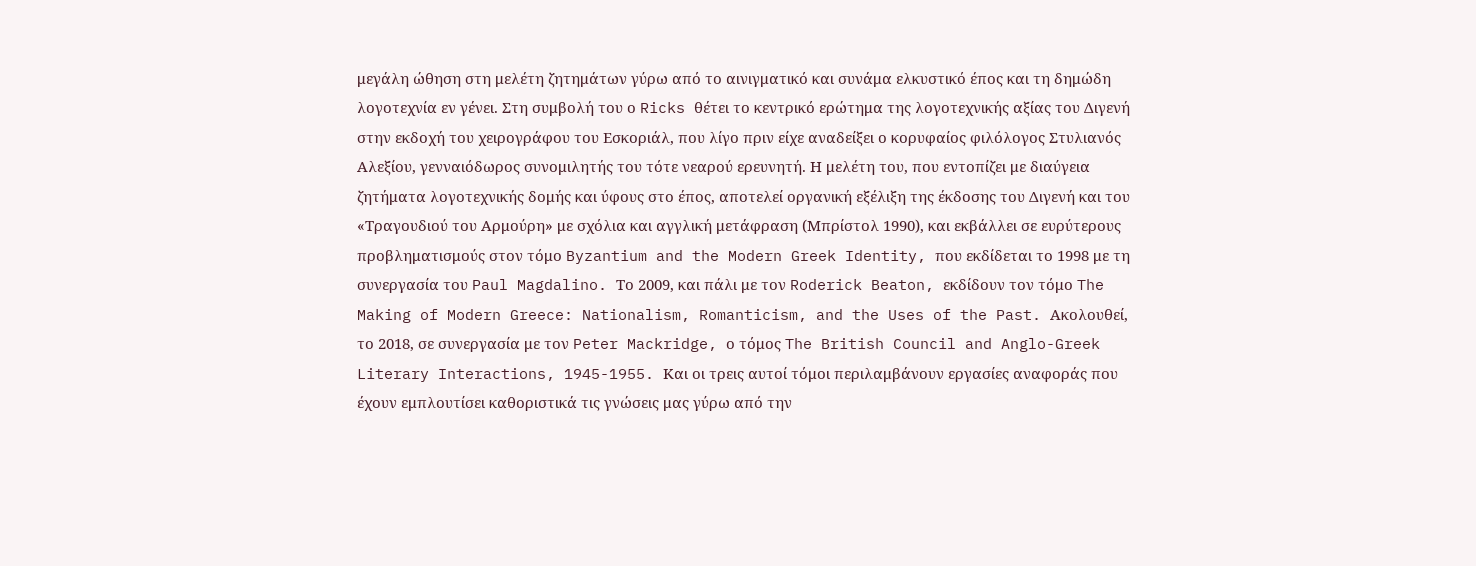μεγάλη ώθηση στη μελέτη ζητημάτων γύρω από το αινιγματικό και συνάμα ελκυστικό έπος και τη δημώδη λογοτεχνία εν γένει. Στη συμβολή του ο Ricks θέτει το κεντρικό ερώτημα της λογοτεχνικής αξίας του Διγενή στην εκδοχή του χειρογράφου του Εσκοριάλ, που λίγο πριν είχε αναδείξει ο κορυφαίος φιλόλογος Στυλιανός Αλεξίου, γενναιόδωρος συνομιλητής του τότε νεαρού ερευνητή. Η μελέτη του, που εντοπίζει με διαύγεια ζητήματα λογοτεχνικής δομής και ύφους στο έπος, αποτελεί οργανική εξέλιξη της έκδοσης του Διγενή και του «Τραγουδιού του Αρμούρη» με σχόλια και αγγλική μετάφραση (Μπρίστολ 1990), και εκβάλλει σε ευρύτερους προβληματισμούς στον τόμο Byzantium and the Modern Greek Identity, που εκδίδεται το 1998 με τη συνεργασία του Paul Magdalino. Το 2009, και πάλι με τον Roderick Beaton, εκδίδουν τον τόμο The Making of Modern Greece: Nationalism, Romanticism, and the Uses of the Past. Ακολουθεί, το 2018, σε συνεργασία με τον Peter Mackridge, ο τόμος The British Council and Anglo-Greek Literary Interactions, 1945-1955. Και οι τρεις αυτοί τόμοι περιλαμβάνουν εργασίες αναφοράς που έχουν εμπλουτίσει καθοριστικά τις γνώσεις μας γύρω από την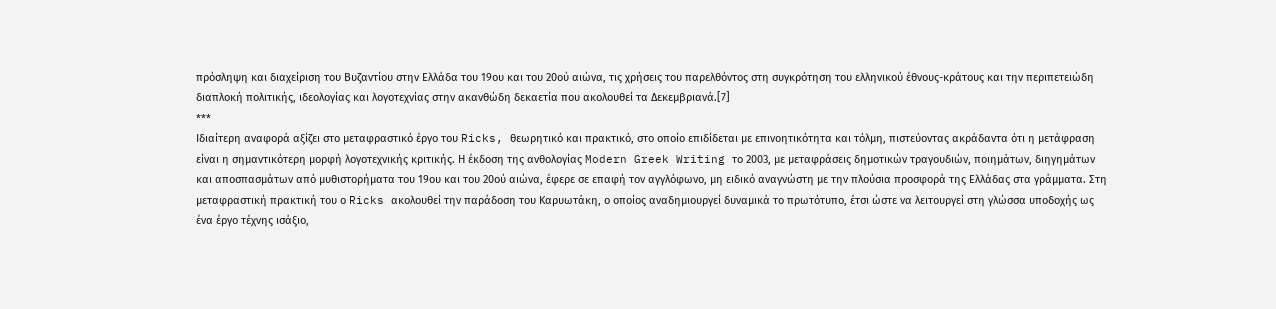πρόσληψη και διαχείριση του Βυζαντίου στην Ελλάδα του 19ου και του 20ού αιώνα, τις χρήσεις του παρελθόντος στη συγκρότηση του ελληνικού έθνους-κράτους και την περιπετειώδη διαπλοκή πολιτικής, ιδεολογίας και λογοτεχνίας στην ακανθώδη δεκαετία που ακολουθεί τα Δεκεμβριανά.[7]
***
Ιδιαίτερη αναφορά αξίζει στο μεταφραστικό έργο του Ricks, θεωρητικό και πρακτικό, στο οποίο επιδίδεται με επινοητικότητα και τόλμη, πιστεύοντας ακράδαντα ότι η μετάφραση είναι η σημαντικότερη μορφή λογοτεχνικής κριτικής. Η έκδοση της ανθολογίας Modern Greek Writing το 2003, με μεταφράσεις δημοτικών τραγουδιών, ποιημάτων, διηγημάτων και αποσπασμάτων από μυθιστορήματα του 19ου και του 20ού αιώνα, έφερε σε επαφή τον αγγλόφωνο, μη ειδικό αναγνώστη με την πλούσια προσφορά της Ελλάδας στα γράμματα. Στη μεταφραστική πρακτική του ο Ricks ακολουθεί την παράδοση του Καρυωτάκη, ο οποίος αναδημιουργεί δυναμικά το πρωτότυπο, έτσι ώστε να λειτουργεί στη γλώσσα υποδοχής ως ένα έργο τέχνης ισάξιο,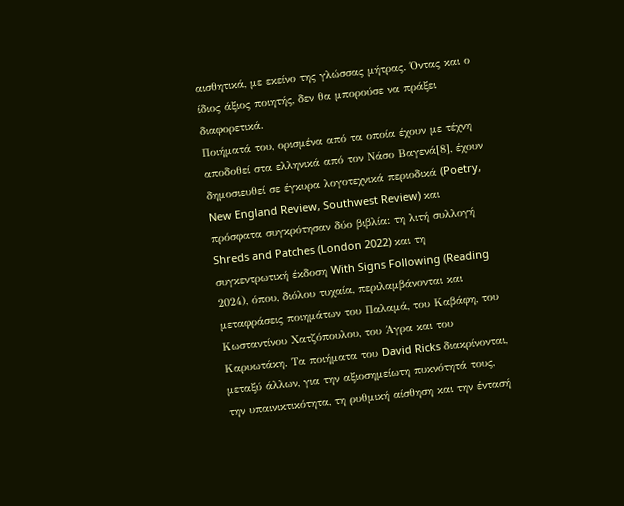αισθητικά, με εκείνο της γλώσσας μήτρας. Όντας και ο ίδιος άξιος ποιητής, δεν θα μπορούσε να πράξει διαφορετικά.
Ποιήματά του, ορισμένα από τα οποία έχουν με τέχνη αποδοθεί στα ελληνικά από τον Νάσο Βαγενά[8], έχουν δημοσιευθεί σε έγκυρα λογοτεχνικά περιοδικά (Poetry, New England Review, Southwest Review) και πρόσφατα συγκρότησαν δύο βιβλία: τη λιτή συλλογή Shreds and Patches (London 2022) και τη συγκεντρωτική έκδοση With Signs Following (Reading 2024), όπου, διόλου τυχαία, περιλαμβάνονται και μεταφράσεις ποιημάτων του Παλαμά, του Καβάφη, του Κωσταντίνου Χατζόπουλου, του Άγρα και του Καρυωτάκη. Τα ποιήματα του David Ricks διακρίνονται, μεταξύ άλλων, για την αξιοσημείωτη πυκνότητά τους, την υπαινικτικότητα, τη ρυθμική αίσθηση και την έντασή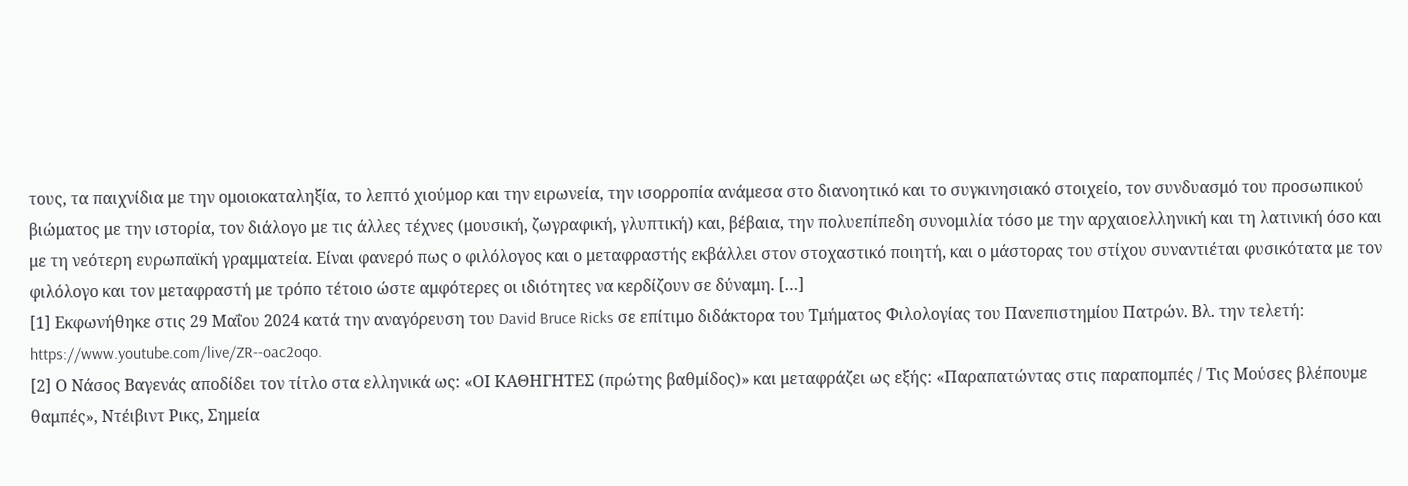τους, τα παιχνίδια με την ομοιοκαταληξία, το λεπτό χιούμορ και την ειρωνεία, την ισορροπία ανάμεσα στο διανοητικό και το συγκινησιακό στοιχείο, τον συνδυασμό του προσωπικού βιώματος με την ιστορία, τον διάλογο με τις άλλες τέχνες (μουσική, ζωγραφική, γλυπτική) και, βέβαια, την πολυεπίπεδη συνομιλία τόσο με την αρχαιοελληνική και τη λατινική όσο και με τη νεότερη ευρωπαϊκή γραμματεία. Είναι φανερό πως ο φιλόλογος και ο μεταφραστής εκβάλλει στον στοχαστικό ποιητή, και ο μάστορας του στίχου συναντιέται φυσικότατα με τον φιλόλογο και τον μεταφραστή με τρόπο τέτοιο ώστε αμφότερες οι ιδιότητες να κερδίζουν σε δύναμη. […]
[1] Εκφωνήθηκε στις 29 Μαΐου 2024 κατά την αναγόρευση του David Bruce Ricks σε επίτιμο διδάκτορα του Τμήματος Φιλολογίας του Πανεπιστημίου Πατρών. Βλ. την τελετή: https://www.youtube.com/live/ZR--oac2oqo.
[2] Ο Νάσος Βαγενάς αποδίδει τον τίτλο στα ελληνικά ως: «ΟΙ ΚΑΘΗΓΗΤΕΣ (πρώτης βαθμίδoς)» και μεταφράζει ως εξής: «Παραπατώντας στις παραπομπές / Τις Μούσες βλέπουμε θαμπές», Ντέιβιντ Ρικς, Σημεία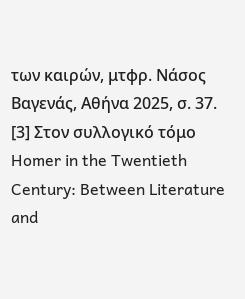των καιρών, μτφρ. Νάσος Βαγενάς, Αθήνα 2025, σ. 37.
[3] Στον συλλογικό τόμο Homer in the Twentieth Century: Between Literature and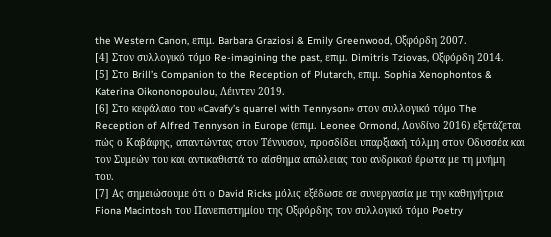the Western Canon, επιμ. Barbara Graziosi & Emily Greenwood, Οξφόρδη 2007.
[4] Στον συλλογικό τόμο Re-imagining the past, επιμ. Dimitris Tziovas, Οξφόρδη 2014.
[5] Στο Brill’s Companion to the Reception of Plutarch, επιμ. Sophia Xenophontos & Katerina Oikononopoulou, Λέιντεν 2019.
[6] Στο κεφάλαιο του «Cavafy’s quarrel with Tennyson» στον συλλογικό τόμο The Reception of Alfred Tennyson in Europe (επιμ. Leonee Ormond, Λονδίνο 2016) εξετάζεται πώς ο Καβάφης, απαντώντας στον Τέννυσον, προσδίδει υπαρξιακή τόλμη στον Οδυσσέα και τον Συμεών του και αντικαθιστά το αίσθημα απώλειας του ανδρικού έρωτα με τη μνήμη του.
[7] Ας σημειώσουμε ότι ο David Ricks μόλις εξέδωσε σε συνεργασία με την καθηγήτρια Fiona Macintosh του Πανεπιστημίου της Οξφόρδης τον συλλογικό τόμο Poetry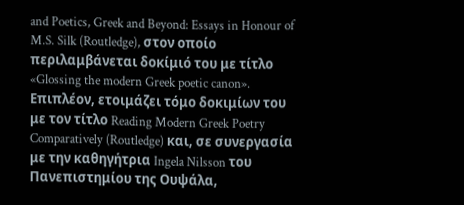and Poetics, Greek and Beyond: Essays in Honour of M.S. Silk (Routledge), στον οποίο περιλαμβάνεται δοκίμιό του με τίτλο «Glossing the modern Greek poetic canon». Επιπλέον, ετοιμάζει τόμο δοκιμίων του με τον τίτλο Reading Modern Greek Poetry Comparatively (Routledge) και, σε συνεργασία με την καθηγήτρια Ingela Nilsson του Πανεπιστημίου της Ουψάλα,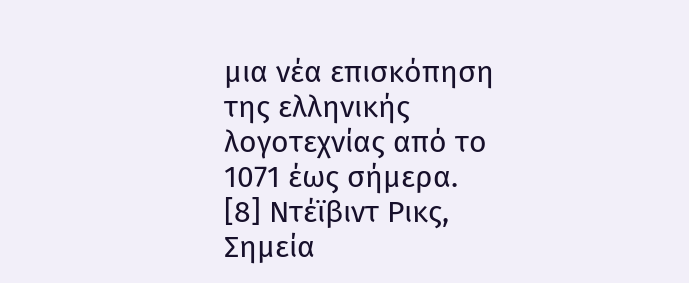μια νέα επισκόπηση της ελληνικής λογοτεχνίας από το 1071 έως σήμερα.
[8] Ντέϊβιντ Ρικς, Σημεία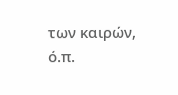των καιρών, ό.π.